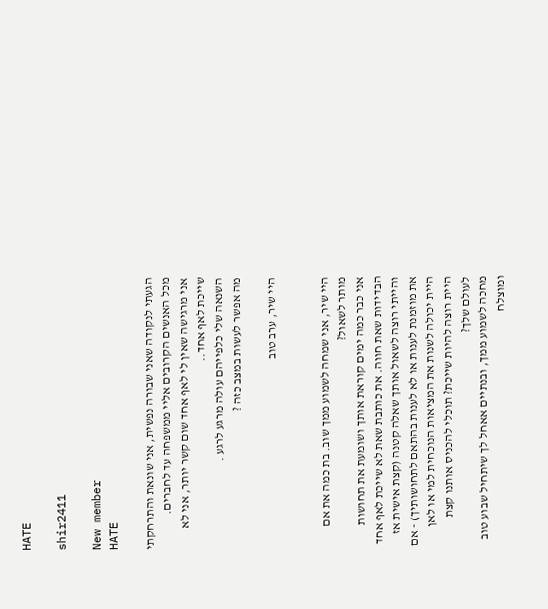HATE

shir2411

New member
HATE

הגעתי לנקודה שאני שבורה נפשית, אני שונאת והתרחקתי מכל האנשים הקרובים אליי ממשפחה עד לחברים.
אני מרגישה שאין לי לאף אחד שום קשר יותר, אני לא שייכת לאף אחד..
השנאה שלי כלפייהם עולה מרגע לרגע .
מה אפשר לעשות במצב כזה ?

היי שיר, ערב טוב


היי שיר, אני שמחה לשמוע ממך שוב. בת כמה את אם מותר לשאול?
אני כבר כמה ימים קוראת אותך ושומעת את תחושות הבדידות שאת חווה. את כותבת שאת לא שייכת לאף אחד והייתי רוצה לשאול אותך שאלה קטנה (קצת אישית אז את מוזמנת לענות או לא לענות בהתאם לתחושותיך) - אם היית יכולה לשנות את המציאות הנוכחית למי או לאן היית רוצה להיות שייכת? תוכלי להכניס אותנו קצת לעולם שלך?
מחכה לשמוע ממך, ובנתיים אאחל לך שיתחיל שבוע טוב ומוצלח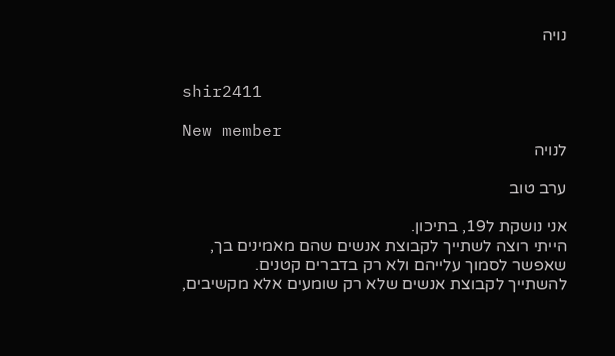נויה


shir2411

New member
לנויה

ערב טוב

אני נושקת ל19, בתיכון.
הייתי רוצה לשתייך לקבוצת אנשים שהם מאמינים בך, שאפשר לסמוך עלייהם ולא רק בדברים קטנים.
להשתייך לקבוצת אנשים שלא רק שומעים אלא מקשיבים,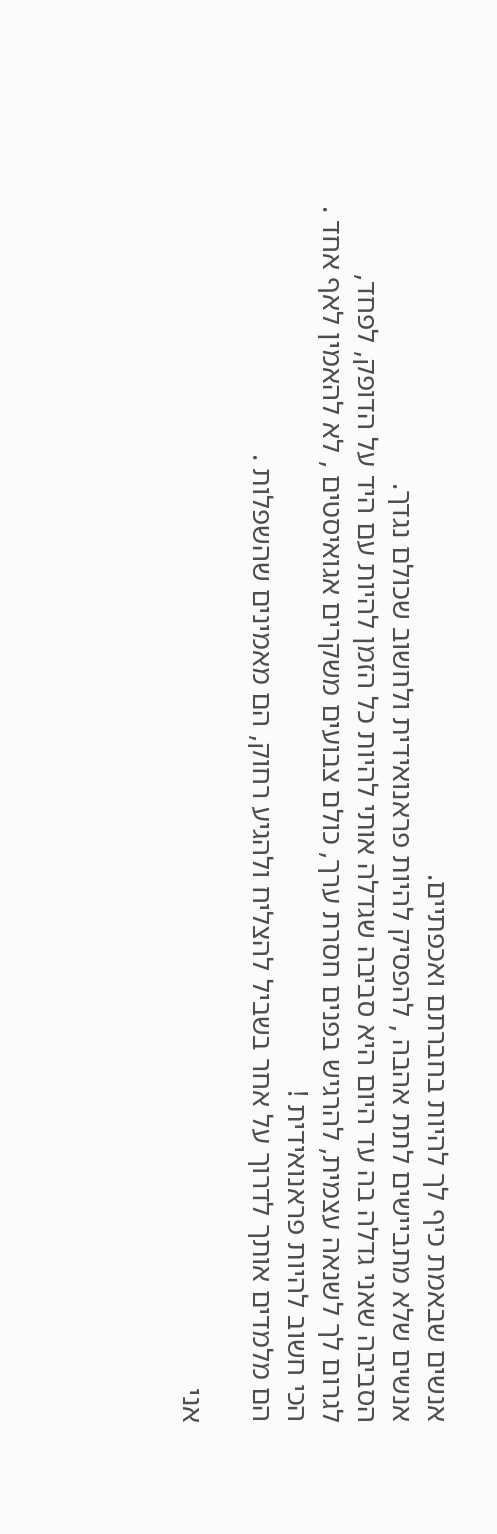אנשים שבאמת כיף לך להיות בחברתם ואכפתיים.
אנשים שלא מתביישים לתת אהבה , להפסיק להיות פראנואידית ולחשוב שכולם נגדך.
הסביבה שאני גדלה בה עד היום היא סביבה שגדלה אותי להיות כל הזמן להיות עם היד על הדופק, לפחד,
לגרום לך לשנאה עצמית, להרגיש בפנים חסרת ערך, כולם צבועים משקרים אגואיסטים , לא להאמין לאף אחד .
הכי חשוב להיות פראנואידית !
הם מלמדים אותך לדרוך על אחר בשביל להצליח ולהגיע רחוק, הם מאמינים שהשפלות .

אני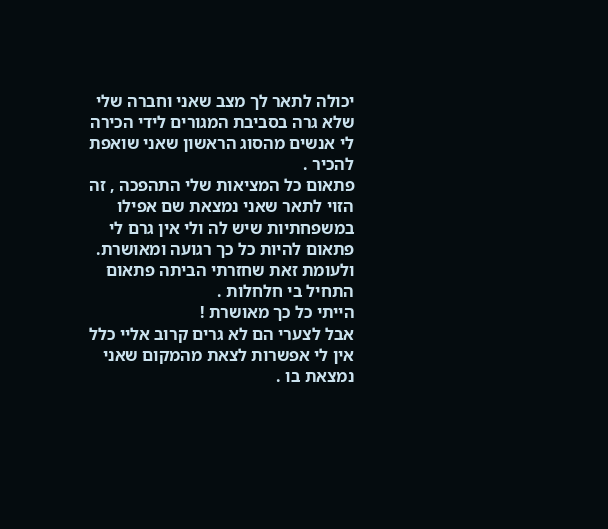יכולה לתאר לך מצב שאני וחברה שלי שלא גרה בסביבת המגורים לידי הכירה לי אנשים מהסוג הראשון שאני שואפת להכיר .
פתאום כל המציאות שלי התהפכה , זה הזוי לתאר שאני נמצאת שם אפילו במשפחתיות שיש לה ולי אין גרם לי פתאום להיות כל כך רגועה ומאושרת.
ולעומת זאת שחזרתי הביתה פתאום התחיל בי חלחלות .
הייתי כל כך מאושרת !
אבל לצערי הם לא גרים קרוב אליי כלל אין לי אפשרות לצאת מהמקום שאני נמצאת בו .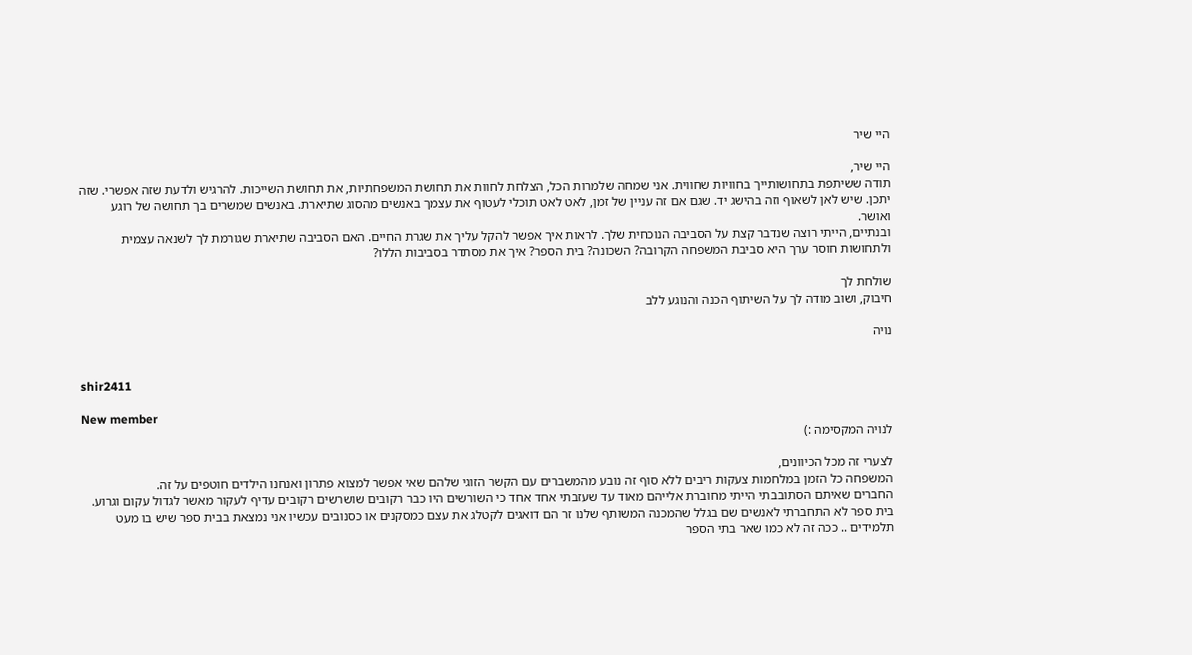היי שיר

היי שיר,
תודה ששיתפת בתחושותייך בחוויות שחווית. אני שמחה שלמרות הכל, הצלחת לחוות את תחושת המשפחתיות, את תחושת השייכות. להרגיש ולדעת שזה אפשרי. שזה יתכן. שיש לאן לשאוף וזה בהישג יד. שגם אם זה עניין של זמן, לאט לאט תוכלי לעטוף את עצמך באנשים מהסוג שתיארת. באנשים שמשרים בך תחושה של רוגע ואושר.
ובנתיים, הייתי רוצה שנדבר קצת על הסביבה הנוכחית שלך. לראות איך אפשר להקל עליך את שגרת החיים. האם הסביבה שתיארת שגורמת לך לשנאה עצמית ולתחושות חוסר ערך היא סביבת המשפחה הקרובה? השכונה? בית הספר? איך את מסתדר בסביבות הללו?

שולחת לך
חיבוק, ושוב מודה לך על השיתוף הכנה והנוגע ללב

נויה


shir2411

New member
לנויה המקסימה :)

לצערי זה מכל הכיוונים,
המשפחה כל הזמן במלחמות צעקות ריבים ללא סוף זה נובע מהמשברים עם הקשר הזוגי שלהם שאי אפשר למצוא פתרון ואנחנו הילדים חוטפים על זה.
החברים שאיתם הסתובבתי הייתי מחוברת אלייהם מאוד עד שעזבתי אחד אחד כי השורשים היו כבר רקובים שושרשים רקובים עדיף לעקור מאשר לגדול עקום וגרוע.
בית ספר לא התחברתי לאנשים שם בגלל שהמכנה המשותף שלנו זר הם דואגים לקטלג את עצם כמסקנים או כסנובים עכשיו אני נמצאת בבית ספר שיש בו מעט תלמידים .. ככה זה לא כמו שאר בתי הספר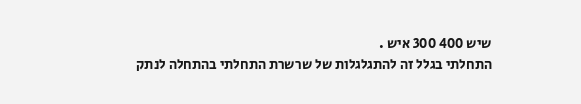שיש 400 300 איש .
התחלתי בגלל זה להתגלגלות של שרשרת התחלתי בהתחלה לנתק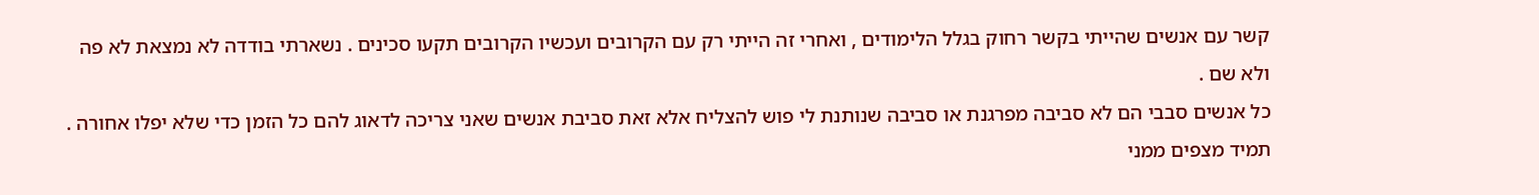קשר עם אנשים שהייתי בקשר רחוק בגלל הלימודים , ואחרי זה הייתי רק עם הקרובים ועכשיו הקרובים תקעו סכינים . נשארתי בודדה לא נמצאת לא פה ולא שם .
כל אנשים סבבי הם לא סביבה מפרגנת או סביבה שנותנת לי פוש להצליח אלא זאת סביבת אנשים שאני צריכה לדאוג להם כל הזמן כדי שלא יפלו אחורה .
תמיד מצפים ממני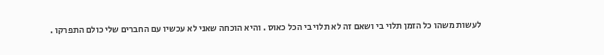לעשות משהו כל הזמן תלוי בי ושאם זה לא תלוי בי הכל כאוס . והיא הוכחה שאני לא עכשיו עם החברים שלי כולם התפרקו .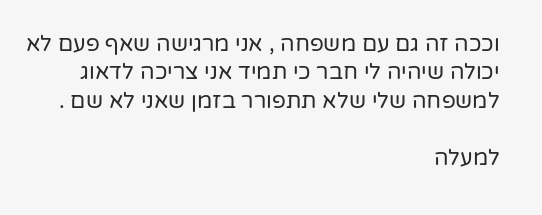וככה זה גם עם משפחה , אני מרגישה שאף פעם לא יכולה שיהיה לי חבר כי תמיד אני צריכה לדאוג למשפחה שלי שלא תתפורר בזמן שאני לא שם .

למעלה